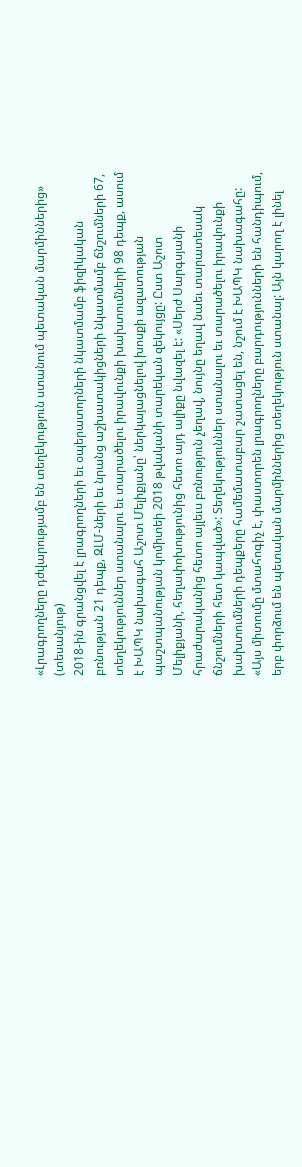«Լրագրողները դժվարությամբ են տեղեկություն ստանում պետական մարմիններից» (տեսանյութ)
2018-ին գրանցվել է լրագրողների եւ օպերատորների նկատմամբ ֆիզիկական բռնության 21 դեպք, ԶԼՄ-ների եւ նրանց աշխատակիցների նկատմամբ ճնշումների 67, տեղեկություններ ստանալու եւ տարածելու իրավունքի խախտումների 98 դեպք, ասում է ԽԱՊԿ նախագահ Աշոտ Մելիքյանը՝ ներկայացնելով խոսքի ազատության պաշտպանության կոմիտեի 2018 թվականի տարեկան զեկույցը: Ըստ Աշոտ Մելիքյանի, հեղափոխությունից հետո այդ ալիքը նվազել է: «Սերժ Սարգսյանի հրաժարականից հետո այլեւս բռնություն չեղավ, նույնը եղավ նաեւ տարատեսակ ճնշումների հետ կապված»: Տեղեկություններ ստանալու եւ տարածելու իրավունքի խախտումների դեպքերը համեմատաբար շատացել են, նշում է ԽԱՊԿ նախագահը: «Այս միտումը մտահոգիչ է, փաստորեն լրագրողները բարդությունների են հանդիպում, երբ փորձում են պետական մարմիններից տեղեկություն ստանալ: Այն կարող է լինել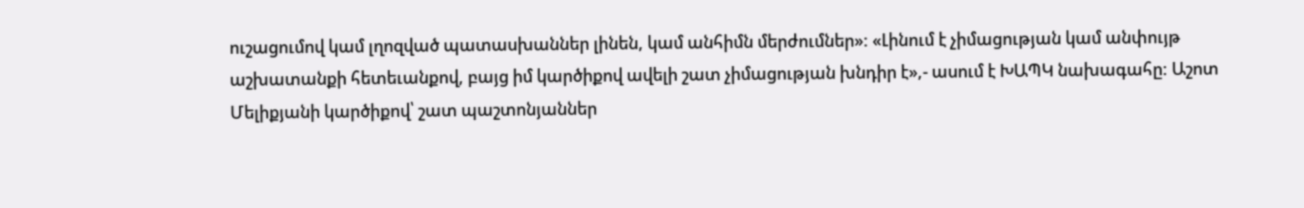ուշացումով կամ լղոզված պատասխաններ լինեն, կամ անհիմն մերժումներ»: «Լինում է չիմացության կամ անփույթ աշխատանքի հետեւանքով, բայց իմ կարծիքով ավելի շատ չիմացության խնդիր է»,- ասում է ԽԱՊԿ նախագահը: Աշոտ Մելիքյանի կարծիքով՝ շատ պաշտոնյաններ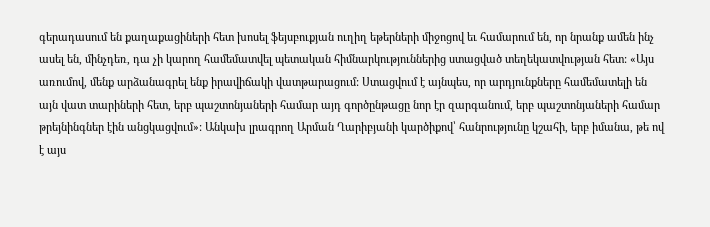գերադասում են քաղաքացիների հետ խոսել ֆեյսբուքյան ուղիղ եթերների միջոցով եւ համարում են, որ նրանք ամեն ինչ ասել են, մինչդեռ, դա չի կարող համեմատվել պետական հիմնարկություններից ստացված տեղեկատվության հետ: «Այս առումով, մենք արձանագրել ենք իրավիճակի վատթարացում: Ստացվում է այնպես, որ արդյունքները համեմատելի են այն վատ տարիների հետ, երբ պաշտոնյաների համար այդ գործընթացը նոր էր զարգանում, երբ պաշտոնյաների համար թրեյնինգներ էին անցկացվում»: Անկախ լրագրող Արման Ղարիբյանի կարծիքով՝ հանրությունը կշահի, երբ իմանա, թե ով է այս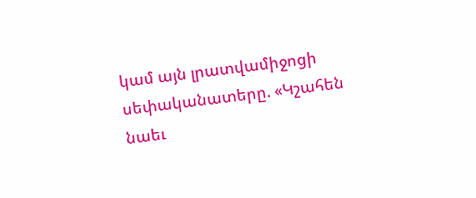կամ այն լրատվամիջոցի սեփականատերը. «Կշահեն նաեւ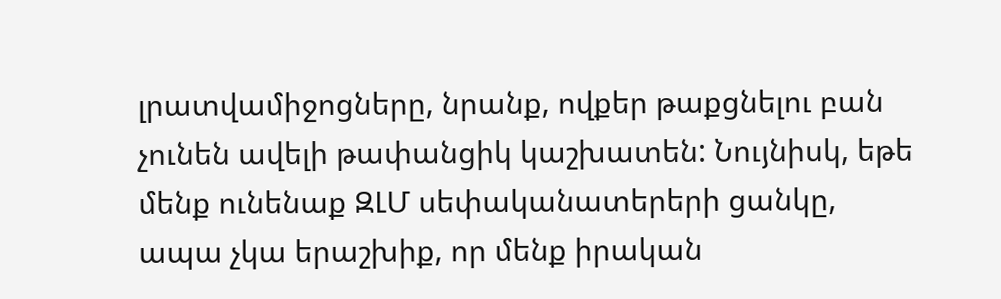լրատվամիջոցները, նրանք, ովքեր թաքցնելու բան չունեն ավելի թափանցիկ կաշխատեն: Նույնիսկ, եթե մենք ունենաք ԶԼՄ սեփականատերերի ցանկը, ապա չկա երաշխիք, որ մենք իրական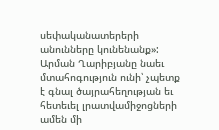սեփականատերերի անունները կունենանք»: Արման Ղարիբյանը նաեւ մտահոգություն ունի՝ չպետք է գնալ ծայրահեղության եւ հետեւել լրատվամիջոցների ամեն մի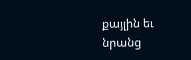քայլին եւ նրանց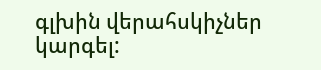գլխին վերահսկիչներ կարգել: